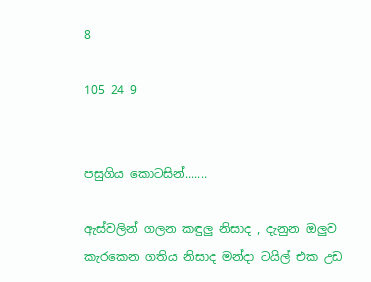8

105 24 9


පසුගිය කොටසින්.......

ඇස්වලින් ගලන කඳුලු නිසාද , දැනුන ඔලුව කැරකෙන ගතිය නිසාද මන්දා ටයිල් එක උඩ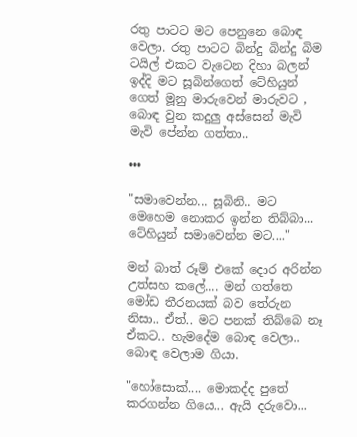රතු පාටට මට පෙනුනෙ බොඳ වෙලා. රතු පාටට බින්දු බින්දු බිම ටයිල් එකට වැටෙන දිහා බලන් ඉද්දි මට සූබින්ගෙත් ටේහියුන් ගෙත් මූනු මාරුවෙන් මාරුවට , බොඳ වුන කදුලු අස්සෙන් මැවි මැවි පේන්න ගත්තා..

•••

"සමාවෙන්න... සූබිනි.. මට මෙහෙම නොකර ඉන්න තිබ්බා... ටේහියුන් සමාවෙන්න මට...."

මන් බාත් රූම් එකේ දොර අරින්න උත්සහ කලේ.... මන් ගත්තෙ මෝඩ තීරනයක් බව තේරුන නිසා.. ඒත්.. මට පනක් තිබ්බෙ නෑ ඒකට.. හැමදේම බොඳ වෙලා.. බොඳ වෙලාම ගියා.

"හෝසොක්.... මොකද්ද පුතේ කරගන්න ගියෙ... ඇයි දරුවො...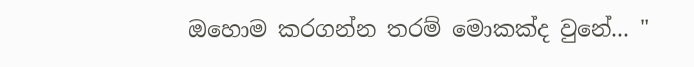ඔහොම කරගන්න තරම් මොකක්ද වුනේ... "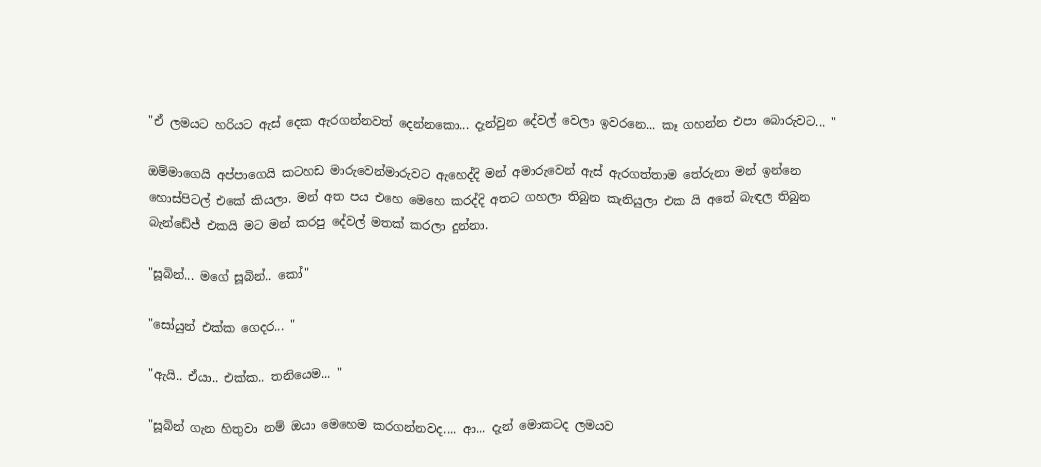"ඒ ලමයට හරියට ඇස් දෙක ඇරගන්නවත් දෙන්නකො... දැන්වුන දේවල් වෙලා ඉවරනෙ... කෑ ගහන්න එපා බොරුවට... "

ඔම්මාගෙයි අප්පාගෙයි කටහඩ මාරුවෙන්මාරුවට ඇහෙද්දි මන් අමාරුවෙන් ඇස් ඇරගත්තාම තේරුනා මන් ඉන්නෙ හොස්පිටල් එකේ කියලා. මන් අත පය එහෙ මෙහෙ කරද්දි අතට ගහලා තිබුන කැනියුලා එක යි අතේ බැඳල තිබුන බැන්ඩේජ් එකයි මට මන් කරපු දේවල් මතක් කරලා දුන්නා.

"සූබින්... මගේ සූබින්.. කෝ"

"සෝයුන් එක්ක ගෙදර... "

"ඇයි.. ඒයා.. එක්ක.. තනියෙම... "

"සූබින් ගැන හිතුවා නම් ඔයා මෙහෙම කරගන්නවද.... ආ... දැන් මොකටද ලමයව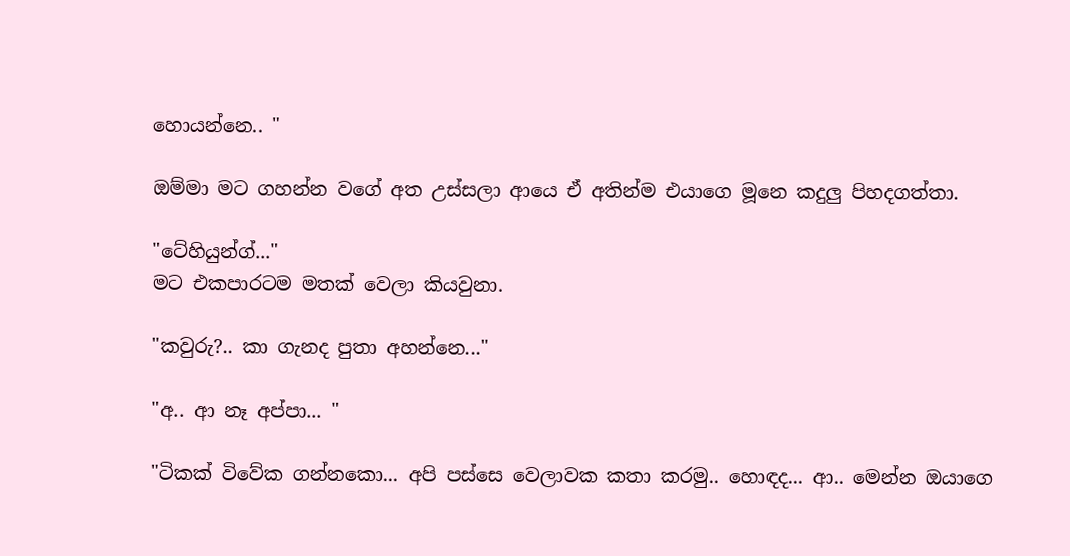හොයන්නෙ.. "

ඔම්මා මට ගහන්න වගේ අත උස්සලා ආයෙ ඒ අතින්ම එයාගෙ මූනෙ කදුලු පිහදගත්තා.

"ටේහියුන්ග්..."
මට එකපාරටම මතක් වෙලා කියවුනා.

"කවුරු?.. කා ගැනද පුතා අහන්නෙ..."

"අ.. ආ නෑ අප්පා... "

"ටිකක් විවේක ගන්නකො... අපි පස්සෙ වෙලාවක කතා කරමු.. හොඳද... ආ.. මෙන්න ඔයාගෙ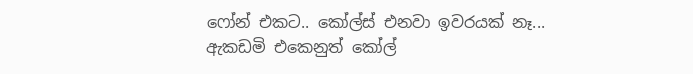ෆෝන් එකට.. කෝල්ස් එනවා ඉවරයක් නෑ... ඇකඩමි එකෙනුත් කෝල්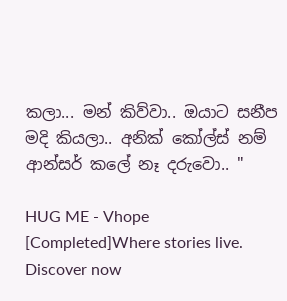කලා... මන් කිව්වා.. ඔයාට සනීප මදි කියලා.. අනික් කෝල්ස් නම් ආන්සර් කලේ නෑ දරුවො.. "

HUG ME - Vhope [Completed]Where stories live. Discover now